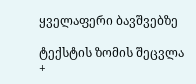ყველაფერი ბავშვებზე

ტექსტის ზომის შეცვლა
+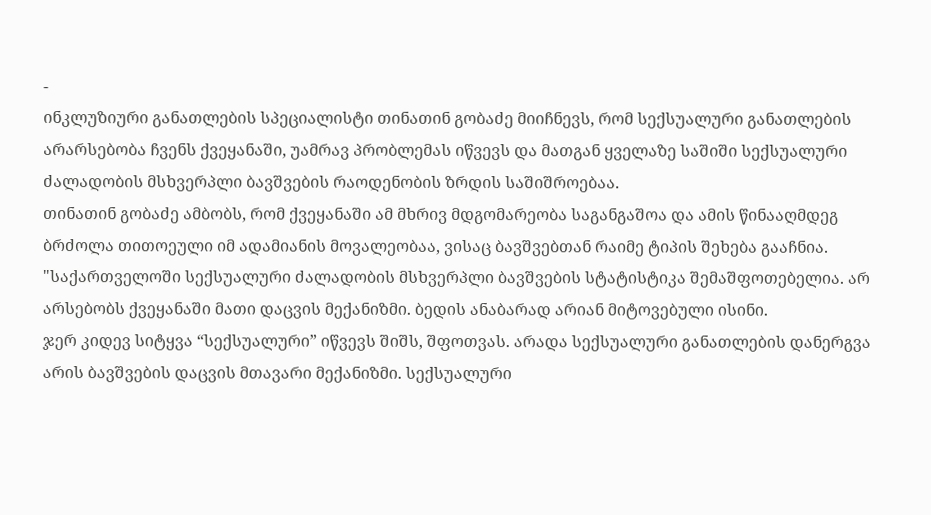-
ინკლუზიური განათლების სპეციალისტი თინათინ გობაძე მიიჩნევს, რომ სექსუალური განათლების არარსებობა ჩვენს ქვეყანაში, უამრავ პრობლემას იწვევს და მათგან ყველაზე საშიში სექსუალური ძალადობის მსხვერპლი ბავშვების რაოდენობის ზრდის საშიშროებაა.
თინათინ გობაძე ამბობს, რომ ქვეყანაში ამ მხრივ მდგომარეობა საგანგაშოა და ამის წინააღმდეგ ბრძოლა თითოეული იმ ადამიანის მოვალეობაა, ვისაც ბავშვებთან რაიმე ტიპის შეხება გააჩნია.
"საქართველოში სექსუალური ძალადობის მსხვერპლი ბავშვების სტატისტიკა შემაშფოთებელია. არ არსებობს ქვეყანაში მათი დაცვის მექანიზმი. ბედის ანაბარად არიან მიტოვებული ისინი.
ჯერ კიდევ სიტყვა “სექსუალური” იწვევს შიშს, შფოთვას. არადა სექსუალური განათლების დანერგვა არის ბავშვების დაცვის მთავარი მექანიზმი. სექსუალური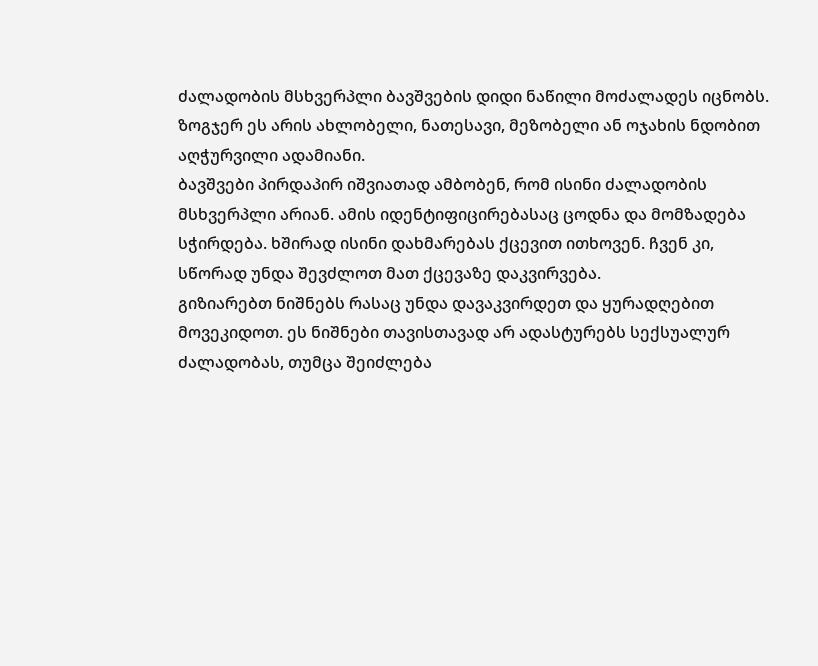ძალადობის მსხვერპლი ბავშვების დიდი ნაწილი მოძალადეს იცნობს. ზოგჯერ ეს არის ახლობელი, ნათესავი, მეზობელი ან ოჯახის ნდობით აღჭურვილი ადამიანი.
ბავშვები პირდაპირ იშვიათად ამბობენ, რომ ისინი ძალადობის მსხვერპლი არიან. ამის იდენტიფიცირებასაც ცოდნა და მომზადება სჭირდება. ხშირად ისინი დახმარებას ქცევით ითხოვენ. ჩვენ კი, სწორად უნდა შევძლოთ მათ ქცევაზე დაკვირვება.
გიზიარებთ ნიშნებს რასაც უნდა დავაკვირდეთ და ყურადღებით მოვეკიდოთ. ეს ნიშნები თავისთავად არ ადასტურებს სექსუალურ ძალადობას, თუმცა შეიძლება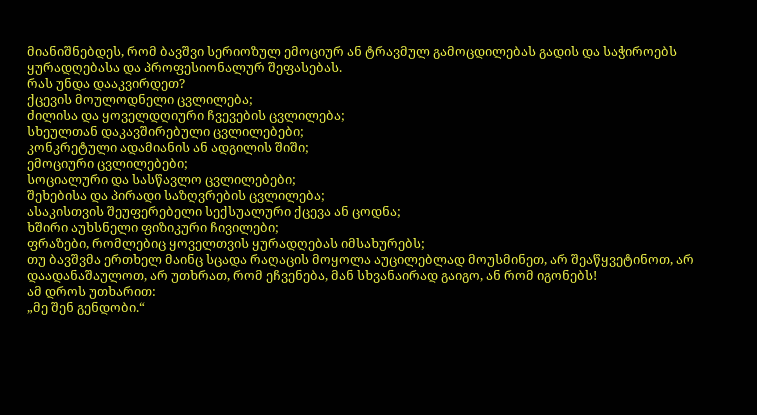მიანიშნებდეს, რომ ბავშვი სერიოზულ ემოციურ ან ტრავმულ გამოცდილებას გადის და საჭიროებს ყურადღებასა და პროფესიონალურ შეფასებას.
რას უნდა დააკვირდეთ?
ქცევის მოულოდნელი ცვლილება;
ძილისა და ყოველდღიური ჩვევების ცვლილება;
სხეულთან დაკავშირებული ცვლილებები;
კონკრეტული ადამიანის ან ადგილის შიში;
ემოციური ცვლილებები;
სოციალური და სასწავლო ცვლილებები;
შეხებისა და პირადი საზღვრების ცვლილება;
ასაკისთვის შეუფერებელი სექსუალური ქცევა ან ცოდნა;
ხშირი აუხსნელი ფიზიკური ჩივილები;
ფრაზები, რომლებიც ყოველთვის ყურადღებას იმსახურებს;
თუ ბავშვმა ერთხელ მაინც სცადა რაღაცის მოყოლა აუცილებლად მოუსმინეთ, არ შეაწყვეტინოთ, არ დაადანაშაულოთ, არ უთხრათ, რომ ეჩვენება, მან სხვანაირად გაიგო, ან რომ იგონებს!
ამ დროს უთხარით:
„მე შენ გენდობი.“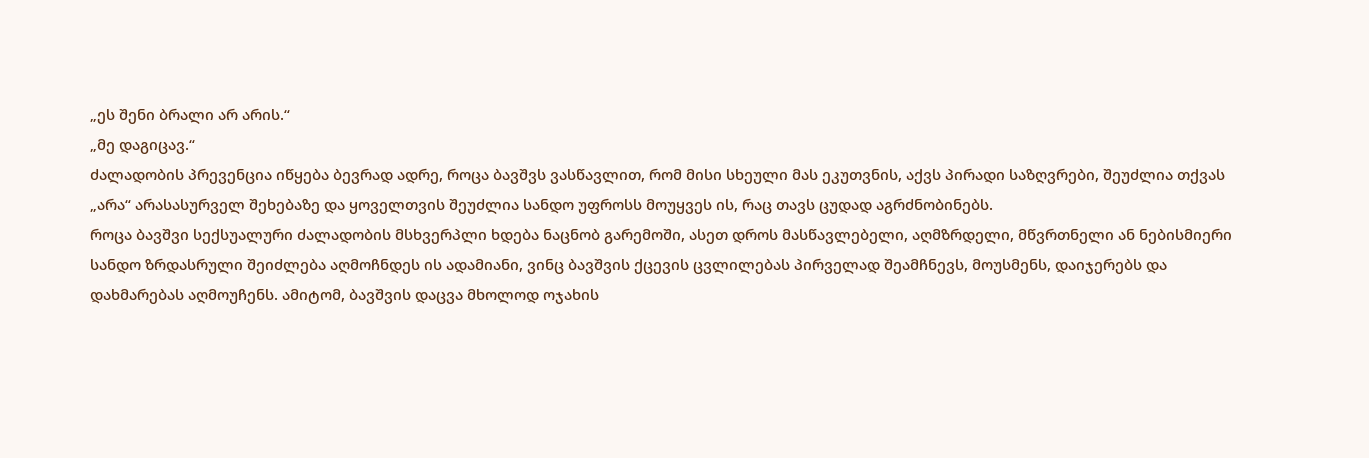„ეს შენი ბრალი არ არის.“
„მე დაგიცავ.“
ძალადობის პრევენცია იწყება ბევრად ადრე, როცა ბავშვს ვასწავლით, რომ მისი სხეული მას ეკუთვნის, აქვს პირადი საზღვრები, შეუძლია თქვას „არა“ არასასურველ შეხებაზე და ყოველთვის შეუძლია სანდო უფროსს მოუყვეს ის, რაც თავს ცუდად აგრძნობინებს.
როცა ბავშვი სექსუალური ძალადობის მსხვერპლი ხდება ნაცნობ გარემოში, ასეთ დროს მასწავლებელი, აღმზრდელი, მწვრთნელი ან ნებისმიერი სანდო ზრდასრული შეიძლება აღმოჩნდეს ის ადამიანი, ვინც ბავშვის ქცევის ცვლილებას პირველად შეამჩნევს, მოუსმენს, დაიჯერებს და დახმარებას აღმოუჩენს. ამიტომ, ბავშვის დაცვა მხოლოდ ოჯახის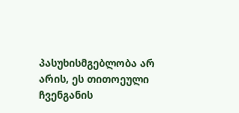პასუხისმგებლობა არ არის, ეს თითოეული ჩვენგანის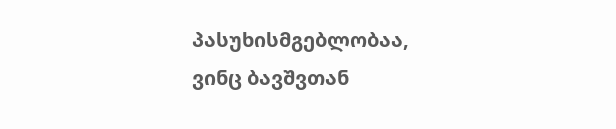პასუხისმგებლობაა, ვინც ბავშვთან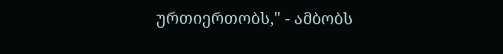ურთიერთობს," - ამბობს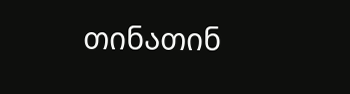თინათინ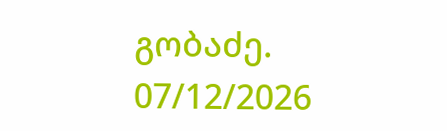გობაძე.
07/12/2026